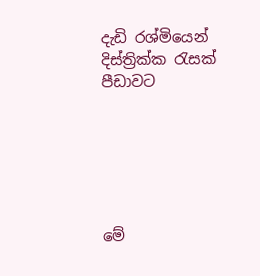දැඩි රශ්මියෙන් දිස්ත්‍රික්ක රැසක් පීඩාවට






මේ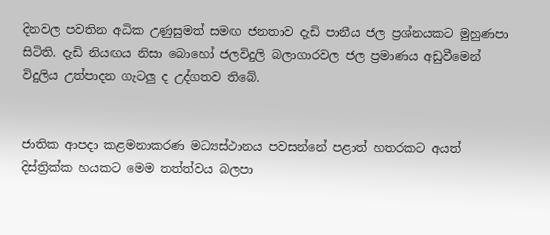දිනවල පවතින අධික උණුසුමත් සමඟ ජනතාව දැඩි පානීය ජල ප්‍රශ්නයකට මුහුණපා සිටිති. දැඩි නියඟය නිසා බොහෝ ජලවිදුලි බලාගාරවල ජල ප්‍රමාණය අඩුවීමෙන් විදුලිය උත්පාදන ගැටලු ද උද්ගතව තිබේ.


ජාතික ආපද‌ා කළමනාකරණ මධ්‍යස්ථානය පවසන්නේ පළාත් හතරකට අයත් දිස්ත්‍රික්ක හයකට මෙම තත්ත්වය බලපා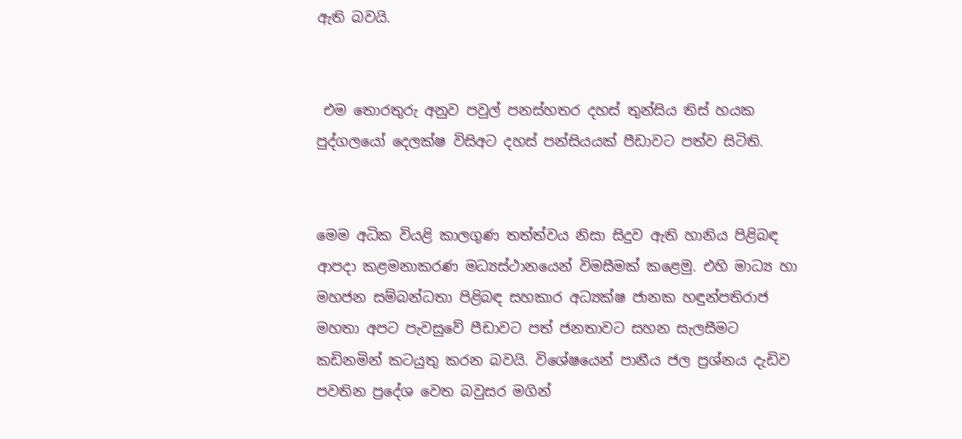ඇති බවයි.


 එම තොරතුරු අනුව පවුල් පනස්හතර දහස් තුන්සිය තිස් හයක පුද්ගලයෝ දෙලක්ෂ විසිඅට දහස් පන්සියයක් පීඩාවට පත්ව සිටිති.


මෙම අධික වියළි කාලගුණ තත්ත්වය නිසා සිදුව ඇති හානිය පිළිබඳ ආපද‌ා කළමනාකරණ මධ්‍යස්ථානයෙන් විමසීමක් කළෙමු. එහි මාධ්‍ය හා මහජන සම්බන්ධතා පිළිබඳ සහකාර අධ්‍යක්ෂ ජානක හඳුන්පතිරාජ මහතා අපට පැවසුවේ පීඩාවට පත් ජනතාවට සහන සැලසීමට කඩිනමින් කටයුතු කරන බවයි. විශේෂයෙන් පානීය ජල ප්‍රශ්නය දැඩිව පවතින ප්‍රදේශ වෙත බවුසර මගින්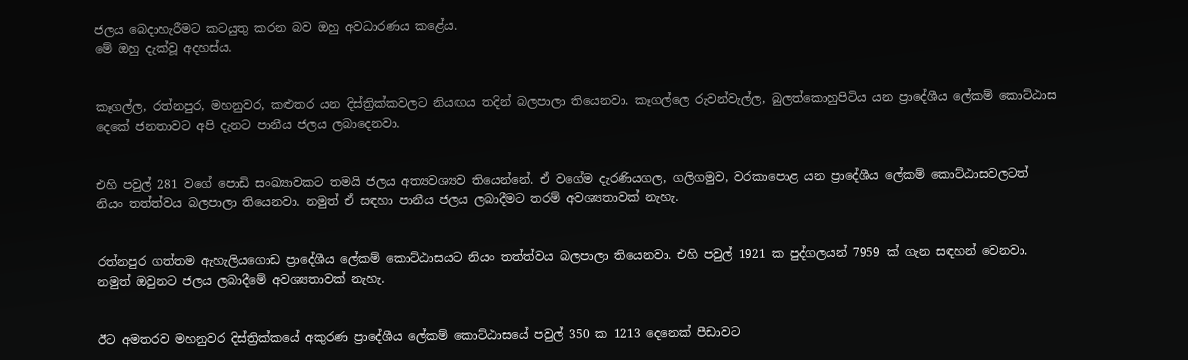ජලය බෙද‌ාහැරීමට කටයුතු කරන බව ඔහු අවධාරණය කළේය.
මේ ඔහු දැක්වූ අදහස්ය.


කෑගල්ල, රත්නපුර, මහනුවර, කළුතර යන දිස්ත්‍රික්කවලට නියඟය තදින් බලපාලා තියෙනවා. කෑගල්ලෙ රුවන්වැල්ල, බුලත්කොහුපිටිය යන ප්‍රාදේශීය ලේකම් කොට්ඨාස දෙකේ ජනතාවට අපි දැනට පානීය ජලය ලබාදෙනවා.


එහි පවුල් 281 වගේ පොඩි සංඛ්‍යාවකට තමයි ජලය අත්‍යවශ්‍යව තියෙන්නේ. ඒ වගේම දැරණියගල, ගලිගමුව, වරකාපොළ යන ප්‍රාදේශීය ලේකම් කොට්ඨාසවලටත් නියං තත්ත්වය බලපාලා තියෙනවා. නමුත් ඒ සඳහා පානීය ජලය ලබාදීමට තරම් අවශ්‍යතාවක් නැහැ.


රත්නපුර ගත්තම ඇහැලියගොඩ ප්‍රාදේශීය ලේකම් කොට්ඨාසයට නියං තත්ත්වය බලපාලා තියෙනවා. එහි පවුල් 1921 ක පුද්ගලයන් 7959 ක් ගැන සඳහන් වෙනවා. නමුත් ඔවුනට ජලය ලබාදීමේ අවශ්‍යතාවක් නැහැ.


ඊට අමතරව මහනුවර දිස්ත්‍රික්කයේ අකුරණ ප්‍රාදේශීය ලේකම් කොට්ඨාසයේ පවුල් 350 ක 1213 දෙනෙක් පීඩාවට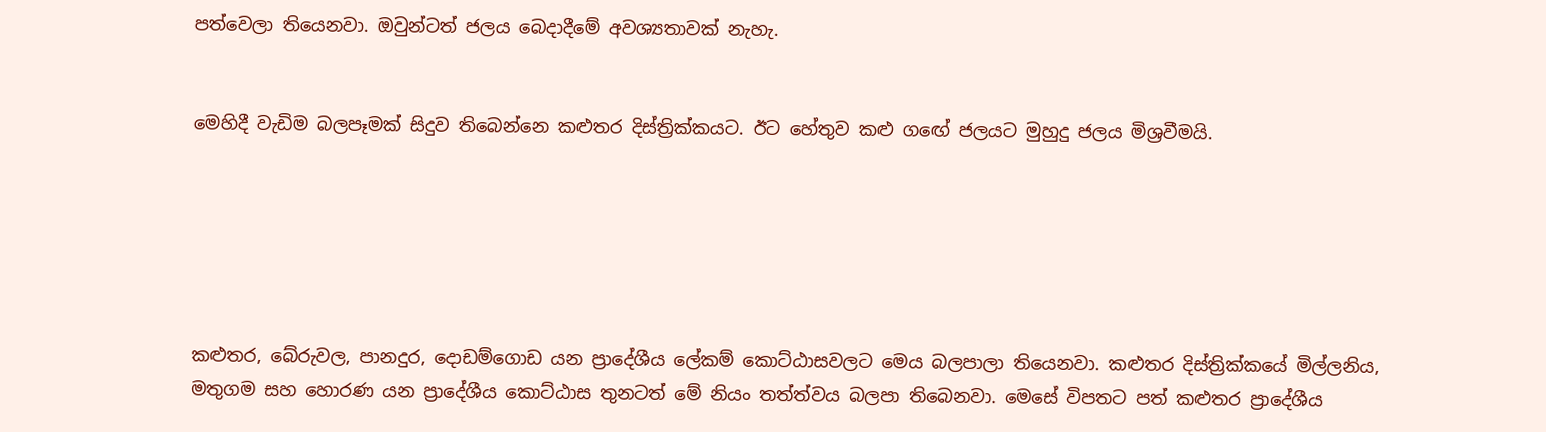පත්වෙලා තියෙනවා. ඔවුන්ටත් ජලය බෙද‌ාදීමේ අවශ්‍යතාවක් නැහැ.


මෙහිදී වැඩිම බලපෑමක් සිදුව තිබෙන්නෙ කළුතර දිස්ත්‍රික්කයට. ඊට හේතුව කළු ගඟේ ජලයට මුහුදු ජලය මිශ්‍රවීමයි.






කළුතර, බේරුවල, පානදුර, දොඩම්ගොඩ යන ප්‍රාදේශීය ලේකම් කොට්ඨාසවලට මෙය බලපාලා තියෙනවා. කළුතර දිස්ත්‍රික්කයේ මිල්ලනිය, මතුගම සහ හොරණ යන ප්‍රාදේශීය කොට්ඨාස තුනටත් මේ නියං තත්ත්වය බලපා තිබෙනවා. මෙසේ විපතට පත් කළුතර ප්‍රාදේශීය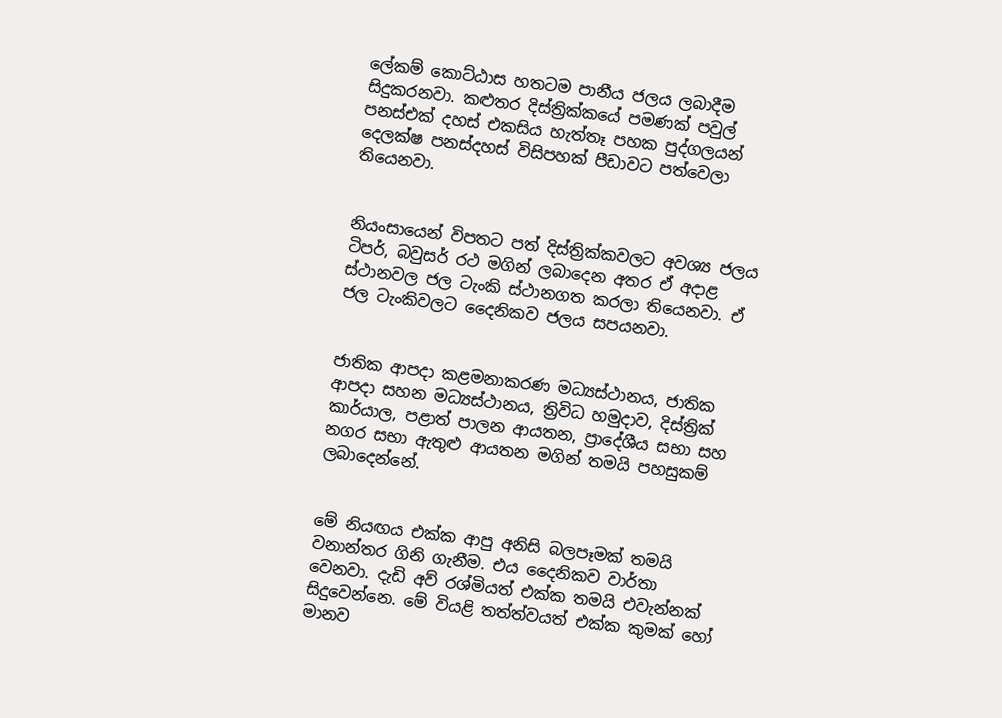ලේකම් කොට්ඨාස හතටම පානීය ජලය ලබාදීම සිදුකරනවා. කළුතර දිස්ත්‍රික්කයේ පමණක් පවුල් පනස්එක් දහස් එකසිය හැත්තෑ පහක පුද්ගලයන් දෙලක්ෂ පනස්දහස් විසිපහක් පීඩාවට පත්වෙලා තියෙනවා.


නියංසායෙන් විපතට පත් දිස්ත්‍රික්කවලට අවශ්‍ය ජලය ටිපර්, බවුසර් රථ මගින් ලබාදෙන අතර ඒ අද‌ාළ ස්ථානවල ජල ටැංකි ස්ථානගත කරලා තියෙනවා. ඒ ජල ටැංකිවලට දෛනිකව ජලය සපයනවා.


ජාතික ආපද‌ා කළමනාකරණ මධ්‍යස්ථානය, ජාතික ආපද‌ා සහන මධ්‍යස්ථානය, ත්‍රිවිධ හමුද‌ාව, දිස්ත්‍රික් කාර්යාල, පළාත් පාලන ආයතන, ප්‍රාදේශීය සභා සහ නගර සභා ඇතුළු ආයතන මගින් තමයි පහසුකම් ලබාදෙන්නේ.


මේ නියඟය එක්ක ආපු අනිසි බලපෑමක් තමයි වනාන්තර ගිනි ගැනීම. එය දෛනිකව වාර්තා වෙනවා. දැඩි අව් රශ්මියත් එක්ක තමයි එවැන්නක් සිදුවෙන්නෙ. මේ වියළි තත්ත්වයත් එක්ක කුමක් හෝ මානව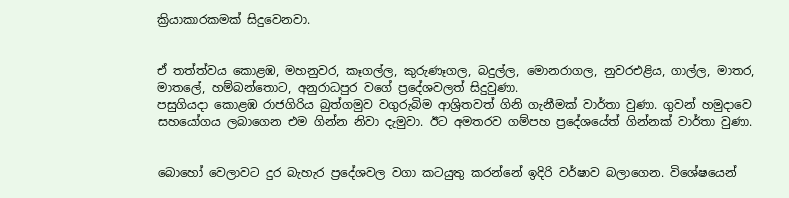ක්‍රියාකාරකමක් සිදුවෙනවා.


ඒ තත්ත්වය කොළඹ, මහනුවර, කෑගල්ල, කුරුණෑගල, බදුල්ල, මොනරාගල, නුවරඑළිය, ගාල්ල, මාතර, මාතලේ, හම්බන්තොට, අනුරාධපුර වගේ ප්‍රදේශවලත් සිදුවුණා.
පසුගියද‌ා කොළඹ රාජගිරිය බුත්ගමුව වගුරුබිම ආශ්‍රිතවත් ගිනි ගැනීමක් වාර්තා වුණා. ගුවන් හමුද‌ාවෙ සහයෝගය ලබාගෙන එම ගින්න නිවා දැමුවා. ඊට අමතරව ගම්පහ ප්‍රදේශයේත් ගින්නක් වාර්තා වුණා.


බොහෝ වෙලාවට දුර බැහැර ප්‍රදේශවල වගා කටයුතු කරන්නේ ඉදිරි වර්ෂාව බලාගෙන. විශේෂයෙන්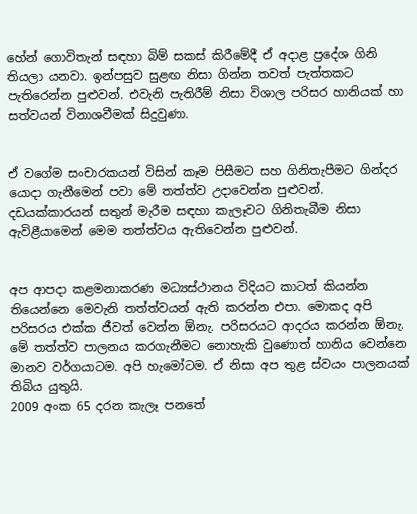හේන් ගොවිතැන් සඳහා බිම් සකස් කිරීමේදී ඒ අද‌ාළ ප්‍රදේශ ගිනි තියලා යනවා. ඉන්පසුව සුළඟ නිසා ගින්න තවත් පැත්තකට පැතිරෙන්න පුළුවන්. එවැනි පැතිරීම් නිසා විශාල පරිසර හානියක් හා සත්වයන් විනාශවීමක් සිදුවුණා.


ඒ වගේම සංචාරකයන් විසින් කෑම පිසීමට සහ ගිනිතැපීමට ගින්දර යොද‌ා ගැනීමෙන් පවා මේ තත්ත්ව උද‌ාවෙන්න පුළුවන්. දඩයක්කාරයන් සතුන් මැරීම සඳහා කැලෑවට ගිනිතැබීම නිසා ඇවිළීයාමෙන් මෙම තත්ත්වය ඇතිවෙන්න පුළුවන්.


අප ආපද‌ා කළමනාකරණ මධ්‍යස්ථානය විදියට කාටත් කියන්න තියෙන්නෙ මෙවැනි තත්ත්වයන් ඇති කරන්න එපා. මොකද අපි පරිසරය එක්ක ජීවත් වෙන්න ඕනැ. පරිසරයට ආදරය කරන්න ඕනැ. මේ තත්ත්ව පාලනය කරගැනීමට නොහැකි වුණොත් හානිය වෙන්නෙ මානව වර්ගයාටම. අපි හැමෝටම. ඒ නිසා අප තුළ ස්වයං පාලනයක් තිබිය යුතුයි.
2009 අංක 65 දරන කැලෑ පනතේ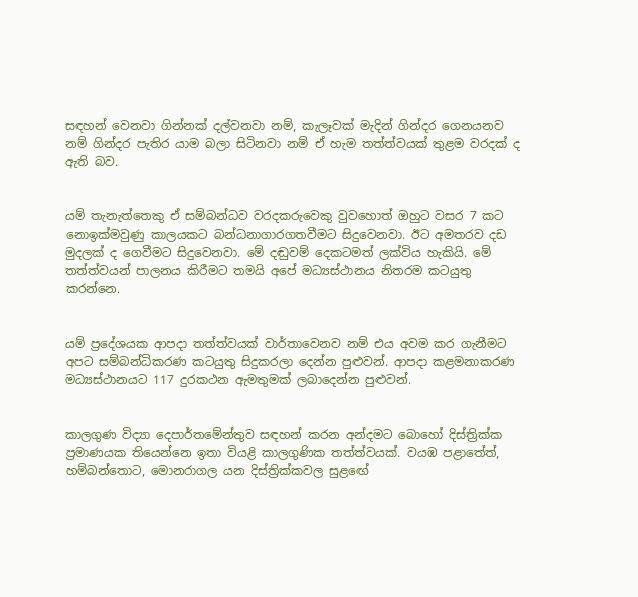සඳහන් වෙනවා ගින්නක් දල්වනවා නම්, කැලෑවක් මැදින් ගින්දර ගෙනයනව නම් ගින්දර පැතිර යාම බලා සිටිනවා නම් ඒ හැම තත්ත්වයක් තුළම වරදක් ද ඇති බව.


යම් තැනැත්තෙකු ඒ සම්බන්ධව වරදකරුවෙකු වුවහොත් ඔහුට වසර 7 කට නොඉක්මවුණු කාලයකට බන්ධනාගාරගතවීමට සිදුවෙනවා. ඊට අමතරව දඩ මුදලක් ද ගෙවීමට සිදුවෙනවා. මේ දඬුවම් දෙකටමත් ලක්විය හැකියි. මේ තත්ත්වයන් පාලනය කිරීමට තමයි අපේ මධ්‍යස්ථානය නිතරම කටයුතු කරන්නෙ.


යම් ප්‍රදේශයක ආපද‌ා තත්ත්වයක් වාර්තාවෙනව නම් එය අවම කර ගැනීමට අපට සම්බන්ධිකරණ කටයුතු සිදුකරලා දෙන්න පුළුවන්. ආපද‌ා කළමනාකරණ මධ්‍යස්ථානයට 117 දුරකථන ඇමතුමක් ලබාදෙන්න පුළුවන්.


කාලගුණ විද්‍යා දෙපාර්තමේන්තුව සඳහන් කරන අන්දමට බොහෝ දිස්ත්‍රික්ක ප්‍රමාණයක තියෙන්නෙ ඉතා වියළි කාලගුණික තත්ත්වයක්. වයඹ පළාතේත්, හම්බන්තොට, මොනරාගල යන දිස්ත්‍රික්කවල සුළඟේ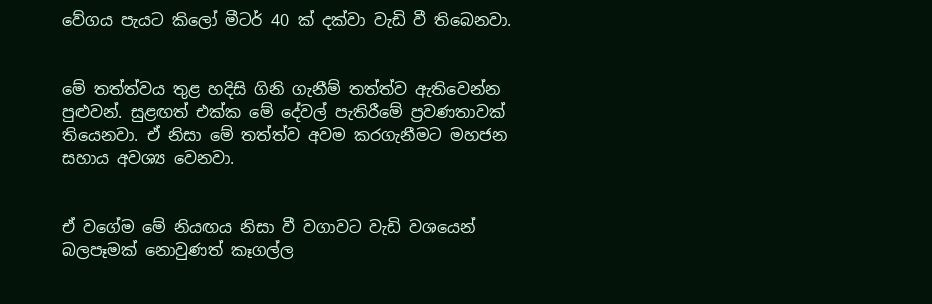වේගය පැයට කිලෝ මීටර් 40 ක් දක්වා වැඩි වී තිබෙනවා.


මේ තත්ත්වය තුළ හදිසි ගිනි ගැනීම් තත්ත්ව ඇතිවෙන්න පුළුවන්. සුළඟත් එක්ක මේ දේවල් පැතිරීමේ ප්‍රවණතාවක් තියෙනවා. ඒ නිසා මේ තත්ත්ව අවම කරගැනීමට මහජන සහාය අවශ්‍ය වෙනවා.


ඒ වගේම මේ නියඟය නිසා වී වගාවට වැඩි වශයෙන් බලපෑමක් නොවුණත් කෑගල්ල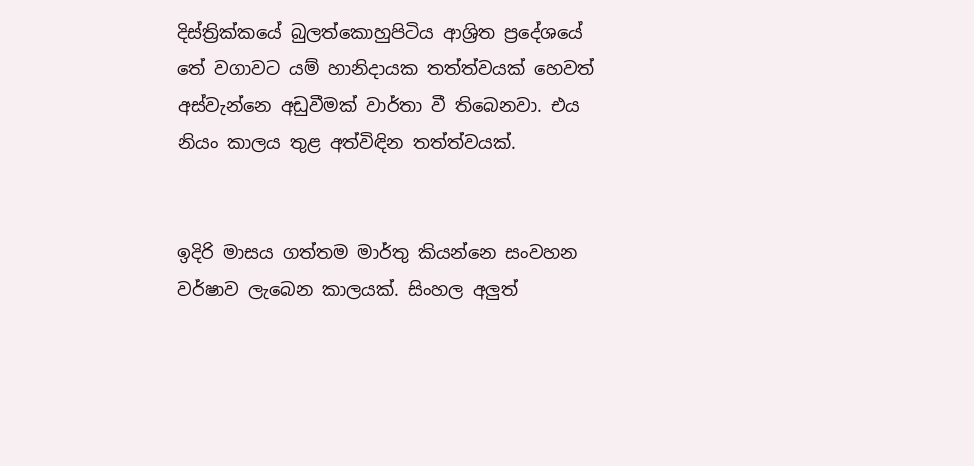දිස්ත්‍රික්කයේ බුලත්කොහුපිටිය ආශ්‍රිත ප්‍රදේශයේ තේ වගාවට යම් හානිද‌ායක තත්ත්වයක් හෙවත් අස්වැන්නෙ අඩුවීමක් වාර්තා වී තිබෙනවා. එය නියං කාලය තුළ අත්විඳින තත්ත්වයක්.


ඉදිරි මාසය ගත්තම මාර්තු කියන්නෙ සංවහන වර්ෂාව ලැබෙන කාලයක්. සිංහල අලුත්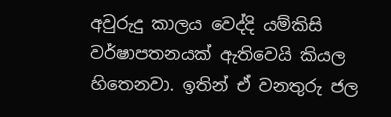අවුරුදු කාලය වෙද්දි යම්කිසි වර්ෂාපතනයක් ඇතිවෙයි කියල හිතෙනවා. ඉතින් ඒ වනතුරු ජල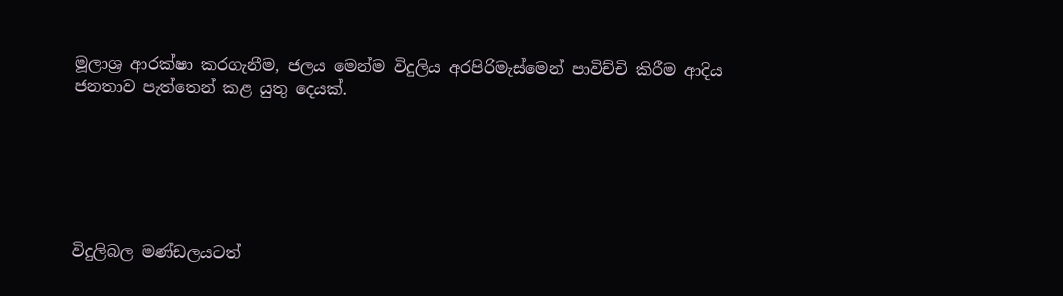මූලාශ්‍ර ආරක්ෂා කරගැනීම, ජලය මෙන්ම විදුලිය අරපිරිමැස්මෙන් පාවිච්චි කිරීම ආදිය ජනතාව පැත්තෙන් කළ යුතු දෙයක්.






විදුලිබල මණ්ඩලයටත්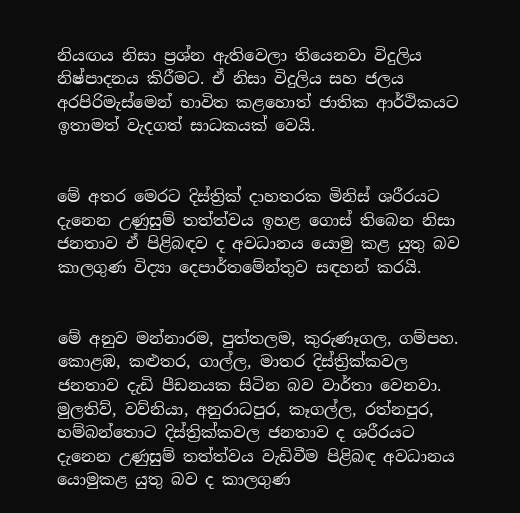නියඟය නිසා ප්‍රශ්න ඇතිවෙලා තියෙනවා විදුලිය නිෂ්පාදනය කිරීමට. ඒ නිසා විදුලිය සහ ජලය අරපිරිමැස්මෙන් භාවිත කළහොත් ජාතික ආර්ථිකයට ඉතාමත් වැදගත් සාධකයක් වෙයි.


මේ අතර මෙරට දිස්ත්‍රික් ද‌ාහතරක මිනිස් ශරීරයට දැනෙන උණුසුම් තත්ත්වය ඉහළ ගොස් තිබෙන නිසා ජනතාව ඒ පිළිබඳව ද අවධානය යොමු කළ යුතු බව කාලගුණ විද්‍යා දෙපාර්තමේන්තුව සඳහන් කරයි.


මේ අනුව මන්නාරම, පුත්තලම, කුරුණෑගල, ගම්පහ. කොළඹ, කළුතර, ගාල්ල, මාතර දිස්ත්‍රික්කවල ජනතාව දැඩි පීඩනයක සිටින බව වාර්තා වෙනවා. මුලතිව්, වව්නියා, අනුරාධපුර, කෑගල්ල, රත්නපුර, හම්බන්තොට දිස්ත්‍රික්කවල ජනතාව ද ශරීරයට දැනෙන උණුසුම් තත්ත්වය වැඩිවීම පිළිබඳ අවධානය යොමුකළ යුතු බව ද කාලගුණ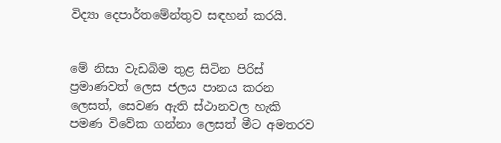විද්‍යා දෙපාර්තමේන්තුව සඳහන් කරයි.


මේ නිසා වැඩබිම තුළ සිටින පිරිස් ප්‍රමාණවත් ලෙස ජලය පානය කරන ලෙසත්, සෙවණ ඇති ස්ථානවල හැකි පමණ විවේක ගන්නා ලෙසත් මීට අමතරව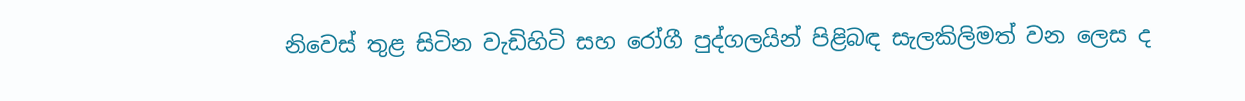නිවෙස් තුළ සිටින වැඩිහිටි සහ රෝගී පුද්ගලයින් පිළිබඳ සැලකිලිමත් වන ලෙස ද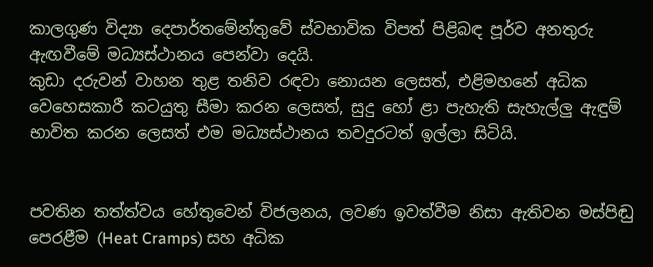කාලගුණ විද්‍යා දෙපාර්තමේන්තුවේ ස්වභාවික විපත් පිළිබඳ පූර්ව අනතුරු ඇඟවීමේ මධ්‍යස්ථානය පෙන්වා දෙයි.
කුඩා දරුවන් වාහන තුළ තනිව රඳවා නොයන ලෙසත්, එළිමහනේ අධික වෙහෙසකාරී කටයුතු සීමා කරන ලෙසත්, සුදු හෝ ළා පැහැති සැහැල්ලු ඇඳුම් භාවිත කරන ලෙසත් එම මධ්‍යස්ථානය තවදුරටත් ඉල්ලා සිටියි.


පවතින තත්ත්වය හේතුවෙන් විජලනය, ලවණ ඉවත්වීම නිසා ඇතිවන මස්පිඬු පෙරළීම (Heat Cramps) සහ අධික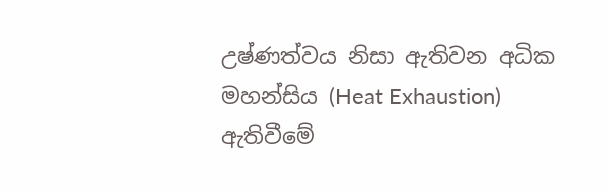උෂ්ණත්වය නිසා ඇතිවන අධික මහන්සිය (Heat Exhaustion) ඇතිවීමේ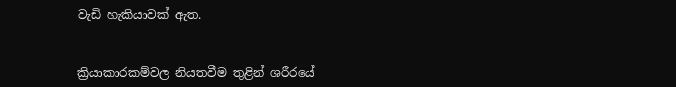වැඩි හැකියාවක් ඇත.


ක්‍රියාකාරකම්වල නියතවීම තුළින් ශරීරයේ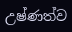උෂ්ණත්ව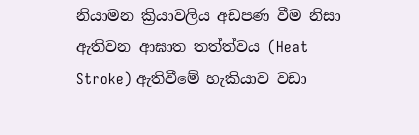නියාමන ක්‍රියාවලිය අඩපණ වීම නිසා ඇතිවන ආඝාත තත්ත්වය (Heat Stroke) ඇතිවීමේ හැකියාව වඩා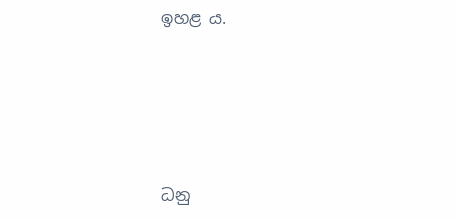ඉහළ ය.





ධනු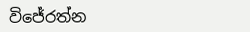විජේරත්න